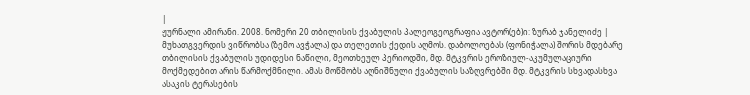|
ჟურნალი ამირანი. 2008. ნომერი 20 თბილისის ქვაბულის პალეოგეოგრაფია ავტორ(ებ)ი: ზურაბ ჯანელიძე |
მუხათგვერდის ვიწრობსა (ზემო ავჭალა) და თელეთის ქედის აღმოს. დაბოლოებას (ფონიჭალა) შორის მდებარე თბილისის ქვაბულის უდიდესი ნაწილი, მეოთხეულ პერიოდში, მდ. მტკვრის ეროზიულ-აკუმულაციური მოქმედებით არის წარმოქმნილი. ამას მოწმობს აღნიშნული ქვაბულის საზღვრებში მდ. მტკვრის სხვადასხვა ასაკის ტერასების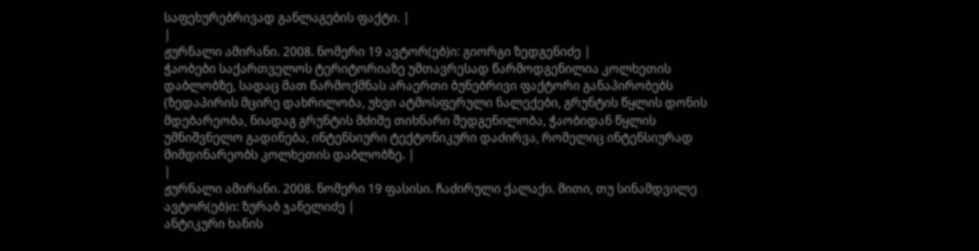საფეხურებრივად განლაგების ფაქტი. |
|
ჟურნალი ამირანი. 2008. ნომერი 19 ავტორ(ებ)ი: გიორგი ზედგენიძე |
ჭაობები საქართველოს ტერიტორიაზე უმთავრესად წარმოდგენილია კოლხეთის დაბლობზე, სადაც მათ წარმოქმნას არაერთი ბუნებრივი ფაქტორი განაპირობებს (ზედაპირის მცირე დახრილობა, უხვი ატმოსფერული ნალექები, გრუნტის წყლის დონის მდებარეობა, ნიადაგ გრუნტის მძიმე თიხნარი შედგენილობა, ჭაობიდან წყლის უმნიშვნელო გადინება, ინტენსიური ტექტონიკური დაძირვა, რომელიც ინტენსიურად მიმდინარეობს კოლხეთის დაბლობზე. |
|
ჟურნალი ამირანი. 2008. ნომერი 19 ფასისი. ჩაძირული ქალაქი. მითი, თუ სინამდვილე ავტორ(ებ)ი: ზურაბ ჯანელიძე |
ანტიკური ხანის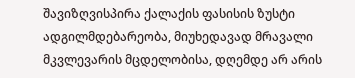შავიზღვისპირა ქალაქის ფასისის ზუსტი ადგილმდებარეობა, მიუხედავად მრავალი მკვლევარის მცდელობისა, დღემდე არ არის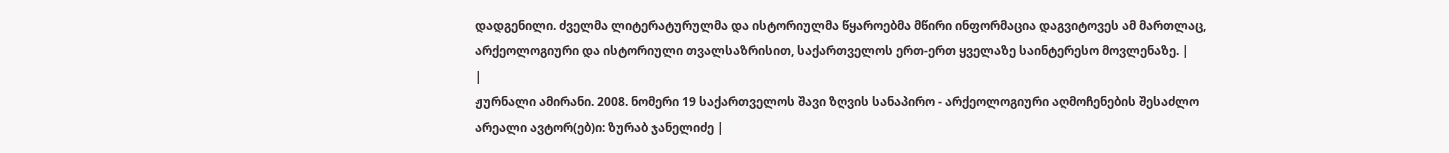დადგენილი. ძველმა ლიტერატურულმა და ისტორიულმა წყაროებმა მწირი ინფორმაცია დაგვიტოვეს ამ მართლაც, არქეოლოგიური და ისტორიული თვალსაზრისით, საქართველოს ერთ-ერთ ყველაზე საინტერესო მოვლენაზე. |
|
ჟურნალი ამირანი. 2008. ნომერი 19 საქართველოს შავი ზღვის სანაპირო - არქეოლოგიური აღმოჩენების შესაძლო არეალი ავტორ(ებ)ი: ზურაბ ჯანელიძე |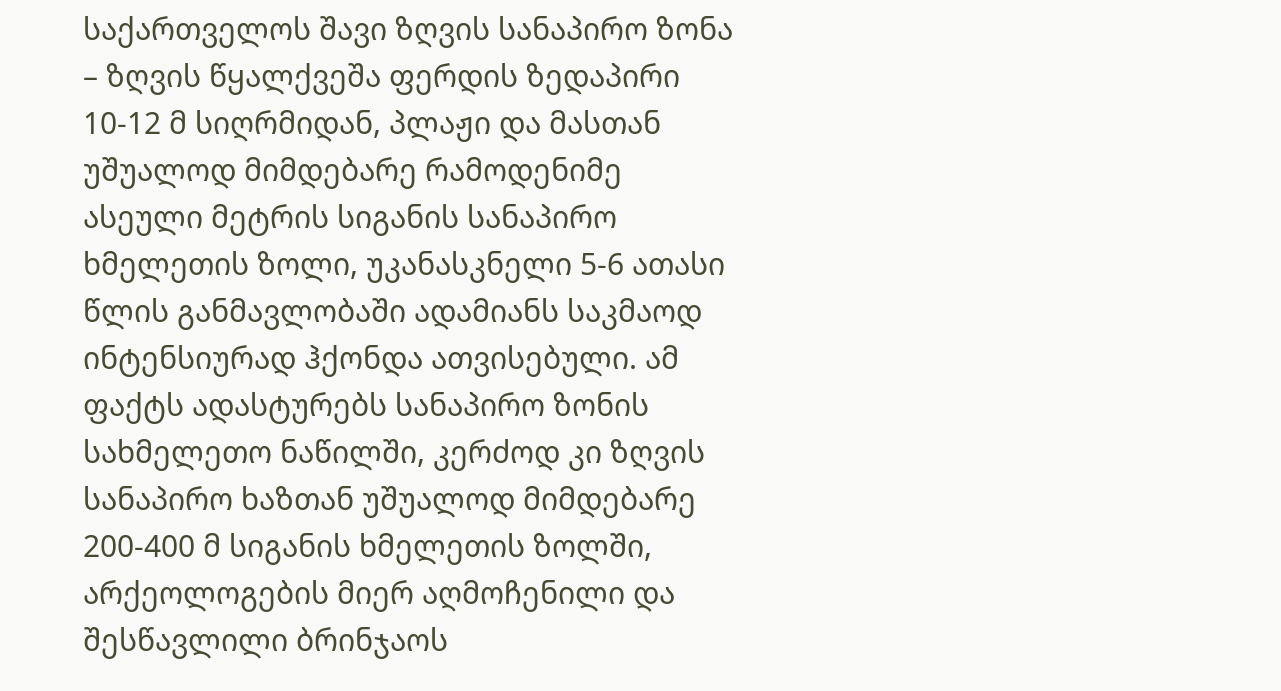საქართველოს შავი ზღვის სანაპირო ზონა – ზღვის წყალქვეშა ფერდის ზედაპირი 10-12 მ სიღრმიდან, პლაჟი და მასთან უშუალოდ მიმდებარე რამოდენიმე ასეული მეტრის სიგანის სანაპირო ხმელეთის ზოლი, უკანასკნელი 5-6 ათასი წლის განმავლობაში ადამიანს საკმაოდ ინტენსიურად ჰქონდა ათვისებული. ამ ფაქტს ადასტურებს სანაპირო ზონის სახმელეთო ნაწილში, კერძოდ კი ზღვის სანაპირო ხაზთან უშუალოდ მიმდებარე 200-400 მ სიგანის ხმელეთის ზოლში, არქეოლოგების მიერ აღმოჩენილი და შესწავლილი ბრინჯაოს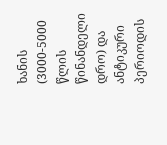ხანის (3000-5000 წლის წინანდელი დრო) და ანტიკური პერიოდის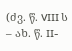(ძვ. წ. VIII ს – ახ. წ. II-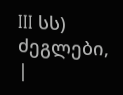III სს) ძეგლები, |